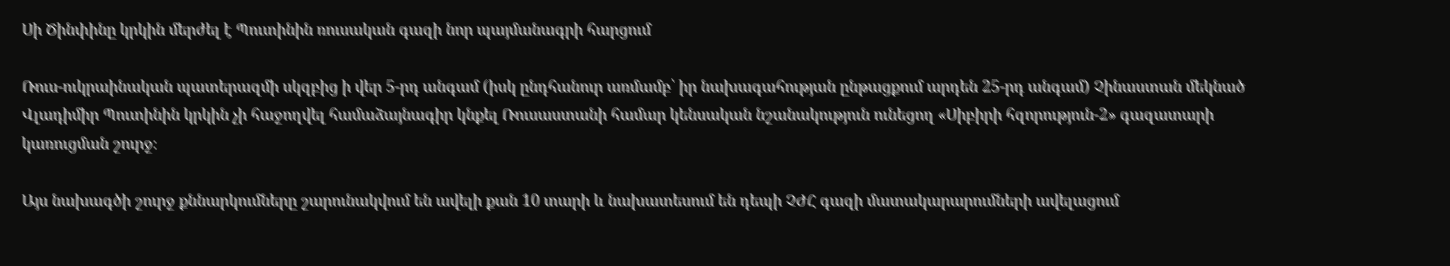Սի Ծինփինը կրկին մերժել է Պուտինին ռուսական գազի նոր պայմանագրի հարցում

Ռուս-ուկրաինական պատերազմի սկզբից ի վեր 5-րդ անգամ (իսկ ընդհանուր առմամբ՝ իր նախագահության ընթացքում արդեն 25-րդ անգամ) Չինաստան մեկնած Վլադիմիր Պուտինին կրկին չի հաջողվել համաձայնագիր կնքել Ռուսաստանի համար կենսական նշանակություն ունեցող «Սիբիրի հզորություն-2» գազատարի կառուցման շուրջ։

Այս նախագծի շուրջ քննարկումները շարունակվում են ավելի քան 10 տարի և նախատեսում են դեպի ՉԺՀ գազի մատակարարումների ավելացում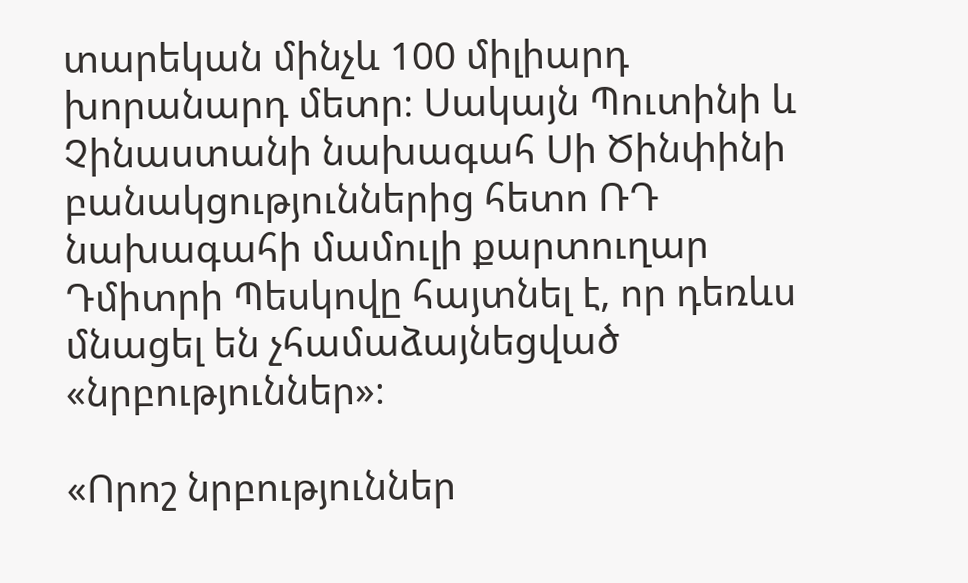տարեկան մինչև 100 միլիարդ խորանարդ մետր։ Սակայն Պուտինի և Չինաստանի նախագահ Սի Ծինփինի բանակցություններից հետո ՌԴ նախագահի մամուլի քարտուղար Դմիտրի Պեսկովը հայտնել է, որ դեռևս մնացել են չհամաձայնեցված «նրբություններ»։

«Որոշ նրբություններ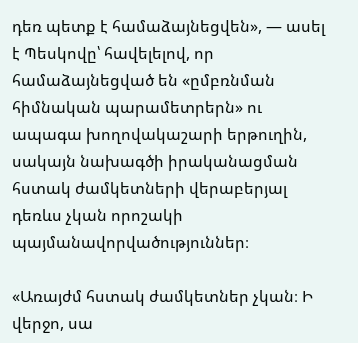դեռ պետք է համաձայնեցվեն», — ասել է Պեսկովը՝ հավելելով, որ համաձայնեցված են «ըմբռնման հիմնական պարամետրերն» ու ապագա խողովակաշարի երթուղին, սակայն նախագծի իրականացման հստակ ժամկետների վերաբերյալ դեռևս չկան որոշակի պայմանավորվածություններ։

«Առայժմ հստակ ժամկետներ չկան։ Ի վերջո, սա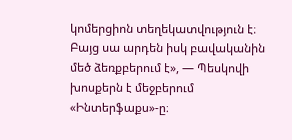կոմերցիոն տեղեկատվություն է։ Բայց սա արդեն իսկ բավականին մեծ ձեռքբերում է», — Պեսկովի խոսքերն է մեջբերում «Ինտերֆաքս»-ը։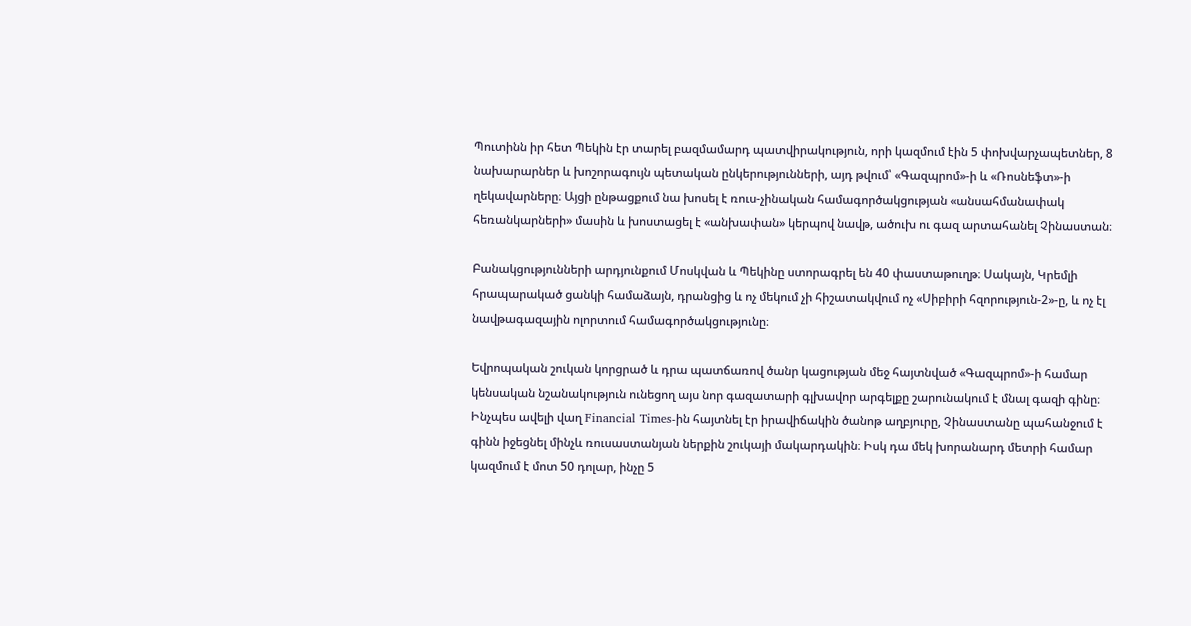Պուտինն իր հետ Պեկին էր տարել բազմամարդ պատվիրակություն, որի կազմում էին 5 փոխվարչապետներ, 8 նախարարներ և խոշորագույն պետական ընկերությունների, այդ թվում՝ «Գազպրոմ»-ի և «Ռոսնեֆտ»-ի ղեկավարները։ Այցի ընթացքում նա խոսել է ռուս-չինական համագործակցության «անսահմանափակ հեռանկարների» մասին և խոստացել է «անխափան» կերպով նավթ, ածուխ ու գազ արտահանել Չինաստան։

Բանակցությունների արդյունքում Մոսկվան և Պեկինը ստորագրել են 40 փաստաթուղթ։ Սակայն, Կրեմլի հրապարակած ցանկի համաձայն, դրանցից և ոչ մեկում չի հիշատակվում ոչ «Սիբիրի հզորություն-2»-ը, և ոչ էլ նավթագազային ոլորտում համագործակցությունը։

Եվրոպական շուկան կորցրած և դրա պատճառով ծանր կացության մեջ հայտնված «Գազպրոմ»-ի համար կենսական նշանակություն ունեցող այս նոր գազատարի գլխավոր արգելքը շարունակում է մնալ գազի գինը։ Ինչպես ավելի վաղ Financial Times-ին հայտնել էր իրավիճակին ծանոթ աղբյուրը, Չինաստանը պահանջում է գինն իջեցնել մինչև ռուսաստանյան ներքին շուկայի մակարդակին։ Իսկ դա մեկ խորանարդ մետրի համար կազմում է մոտ 50 դոլար, ինչը 5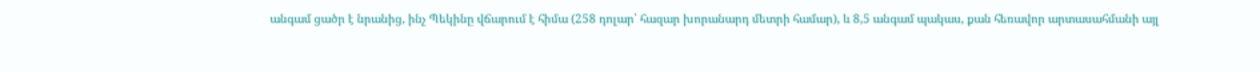անգամ ցածր է նրանից, ինչ Պեկինը վճարում է հիմա (258 դոլար՝ հազար խորանարդ մետրի համար), և 8,5 անգամ պակաս, քան հեռավոր արտասահմանի այլ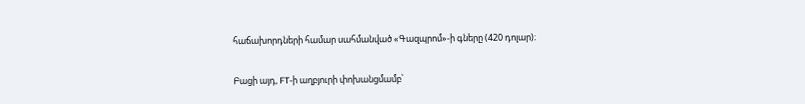հաճախորդների համար սահմանված «Գազպրոմ»-ի գները (420 դոլար)։

Բացի այդ, FT-ի աղբյուրի փոխանցմամբ՝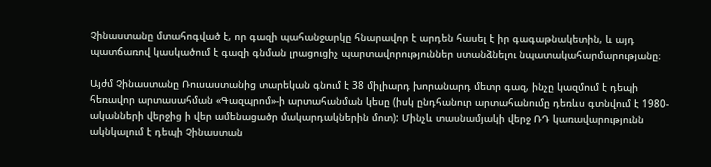Չինաստանը մտահոգված է, որ գազի պահանջարկը հնարավոր է արդեն հասել է իր գագաթնակետին, և այդ պատճառով կասկածում է գազի գնման լրացուցիչ պարտավորություններ ստանձնելու նպատակահարմարությանը։

Այժմ Չինաստանը Ռուսաստանից տարեկան գնում է 38 միլիարդ խորանարդ մետր գազ, ինչը կազմում է դեպի հեռավոր արտասահման «Գազպրոմ»-ի արտահանման կեսը (իսկ ընդհանուր արտահանումը դեռևս գտնվում է 1980-ականների վերջից ի վեր ամենացածր մակարդակներին մոտ): Մինչև տասնամյակի վերջ ՌԴ կառավարությունն ակնկալում է դեպի Չինաստան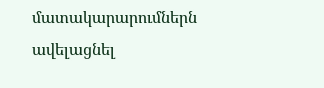մատակարարումներն ավելացնել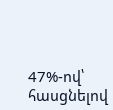47%-ով՝ հասցնելով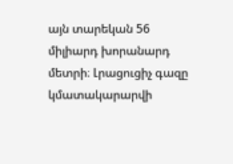այն տարեկան 56 միլիարդ խորանարդ մետրի։ Լրացուցիչ գազը կմատակարարվի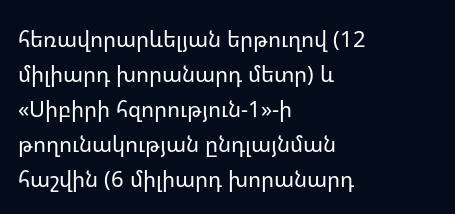հեռավորարևելյան երթուղով (12 միլիարդ խորանարդ մետր) և «Սիբիրի հզորություն-1»-ի թողունակության ընդլայնման հաշվին (6 միլիարդ խորանարդ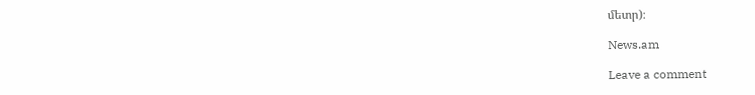մետր)։

News.am

Leave a comment